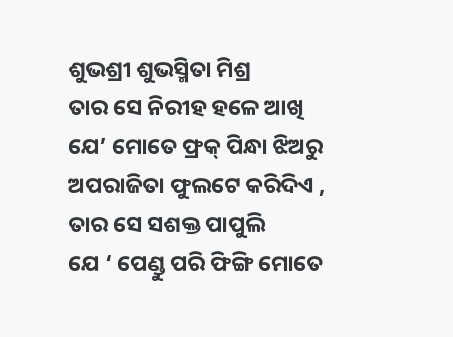ଶୁଭଶ୍ରୀ ଶୁଭସ୍ମିତା ମିଶ୍ର
ତାର ସେ ନିରୀହ ହଳେ ଆଖି
ଯେ’ ମୋତେ ଫ୍ରକ୍ ପିନ୍ଧା ଝିଅରୁ
ଅପରାଜିତା ଫୁଲଟେ କରିଦିଏ ,
ତାର ସେ ସଶକ୍ତ ପାପୁଲି
ଯେ ‘ ପେଣ୍ଡୁ ପରି ଫିଙ୍ଗି ମୋତେ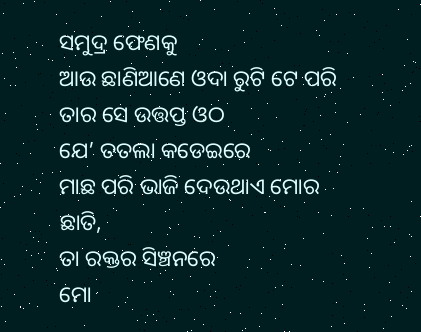ସମୁଦ୍ର ଫେଣକୁ
ଆଉ ଛାଣିଆଣେ ଓଦା ରୁଟି ଟେ ପରି
ତାର ସେ ଉତ୍ତପ୍ତ ଓଠ
ଯେ’ ତତଲା କଡେଇରେ
ମାଛ ପରି ଭାଜି ଦେଉଥାଏ ମୋର ଛାତି,
ତା ରକ୍ତର ସିଞ୍ଚନରେ
ମୋ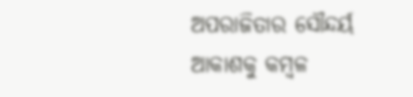ଅପରାଜିତାର ସୌନ୍ଦର୍ୟ
ଆକାଶକୁ କମ୍ବଳ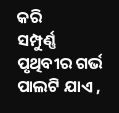କରି
ସମ୍ପୁର୍ଣ୍ଣ ପୃଥିବୀର ଗର୍ଭ ପାଲଟି ଯାଏ ,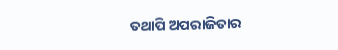ତଥାପି ଅପରାଜିତାର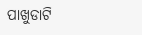ପାଖୁଡାଟି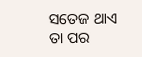ସତେଜ ଥାଏ ତା ପର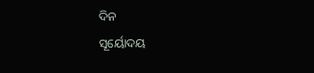ଦିନ
ସୂର୍ୟୋଦୟ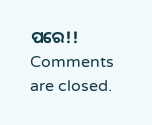ପରେ!!
Comments are closed.